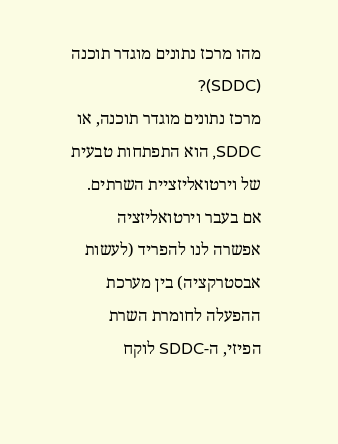מהו מרכז נתונים מוגדר תוכנה (SDDC)?
מרכז נתונים מוגדר תוכנה, או SDDC, הוא התפתחות טבעית של וירטואליזציית השרתים. אם בעבר וירטואליזציה אפשרה לנו להפריד (לעשות אבסטרקציה) בין מערכת ההפעלה לחומרת השרת הפיזי, ה-SDDC לוקח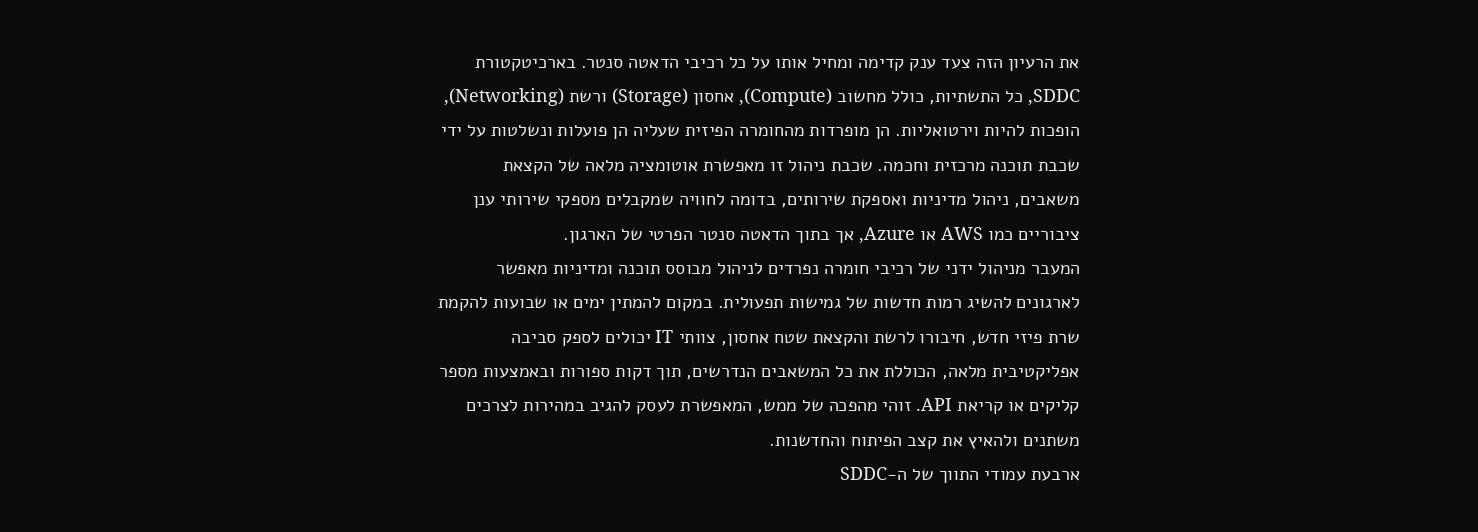את הרעיון הזה צעד ענק קדימה ומחיל אותו על כל רכיבי הדאטה סנטר. בארכיטקטורת SDDC, כל התשתיות, כולל מחשוב (Compute), אחסון (Storage) ורשת (Networking), הופכות להיות וירטואליות. הן מופרדות מהחומרה הפיזית שעליה הן פועלות ונשלטות על ידי שכבת תוכנה מרכזית וחכמה. שכבת ניהול זו מאפשרת אוטומציה מלאה של הקצאת משאבים, ניהול מדיניות ואספקת שירותים, בדומה לחוויה שמקבלים מספקי שירותי ענן ציבוריים כמו AWS או Azure, אך בתוך הדאטה סנטר הפרטי של הארגון.
המעבר מניהול ידני של רכיבי חומרה נפרדים לניהול מבוסס תוכנה ומדיניות מאפשר לארגונים להשיג רמות חדשות של גמישות תפעולית. במקום להמתין ימים או שבועות להקמת שרת פיזי חדש, חיבורו לרשת והקצאת שטח אחסון, צוותי IT יכולים לספק סביבה אפליקטיבית מלאה, הכוללת את כל המשאבים הנדרשים, תוך דקות ספורות ובאמצעות מספר קליקים או קריאת API. זוהי מהפכה של ממש, המאפשרת לעסק להגיב במהירות לצרכים משתנים ולהאיץ את קצב הפיתוח והחדשנות.
ארבעת עמודי התווך של ה-SDDC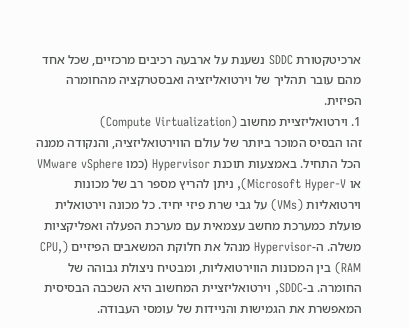ארכיטקטורת SDDC נשענת על ארבעה רכיבים מרכזיים, שכל אחד מהם עובר תהליך של וירטואליזציה ואבסטרקציה מהחומרה הפיזית.
1. וירטואליזציית מחשוב (Compute Virtualization)
זהו הבסיס המוכר ביותר של עולם הווירטואליזציה, והנקודה ממנה הכל התחיל. באמצעות תוכנת Hypervisor (כמו VMware vSphere או Microsoft Hyper-V), ניתן להריץ מספר רב של מכונות וירטואליות (VMs) על גבי שרת פיזי יחיד. כל מכונה וירטואלית פועלת כמערכת מחשב עצמאית עם מערכת הפעלה ואפליקציות משלה. ה-Hypervisor מנהל את חלוקת המשאבים הפיזיים (CPU, RAM) בין המכונות הווירטואליות, ומבטיח ניצולת גבוהה של החומרה. ב-SDDC, וירטואליזציית המחשוב היא השכבה הבסיסית המאפשרת את הגמישות והניידות של עומסי העבודה.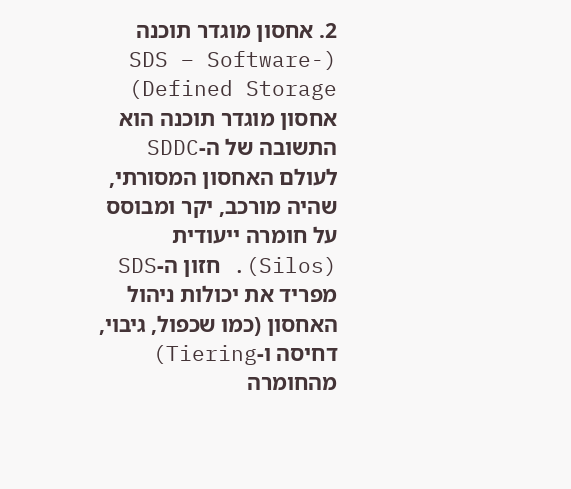2. אחסון מוגדר תוכנה (SDS – Software-Defined Storage)
אחסון מוגדר תוכנה הוא התשובה של ה-SDDC לעולם האחסון המסורתי, שהיה מורכב, יקר ומבוסס על חומרה ייעודית (Silos). חזון ה-SDS מפריד את יכולות ניהול האחסון (כמו שכפול, גיבוי, דחיסה ו-Tiering) מהחומרה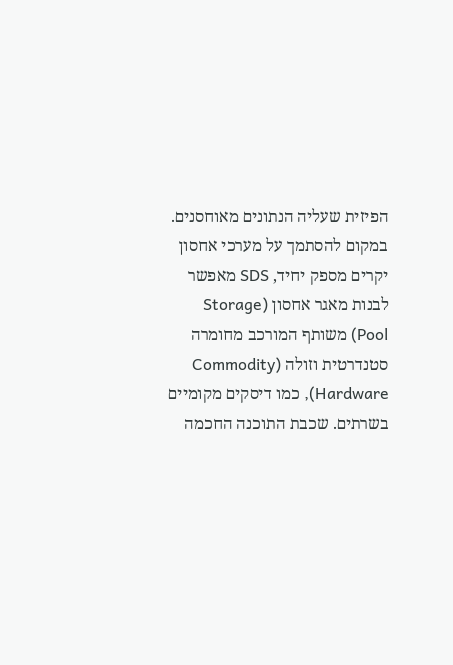הפיזית שעליה הנתונים מאוחסנים. במקום להסתמך על מערכי אחסון יקרים מספק יחיד, SDS מאפשר לבנות מאגר אחסון (Storage Pool) משותף המורכב מחומרה סטנדרטית וזולה (Commodity Hardware), כמו דיסקים מקומיים בשרתים. שכבת התוכנה החכמה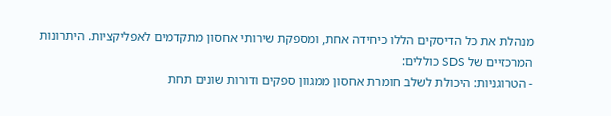מנהלת את כל הדיסקים הללו כיחידה אחת, ומספקת שירותי אחסון מתקדמים לאפליקציות. היתרונות המרכזיים של SDS כוללים:
- הטרוגניות: היכולת לשלב חומרת אחסון ממגוון ספקים ודורות שונים תחת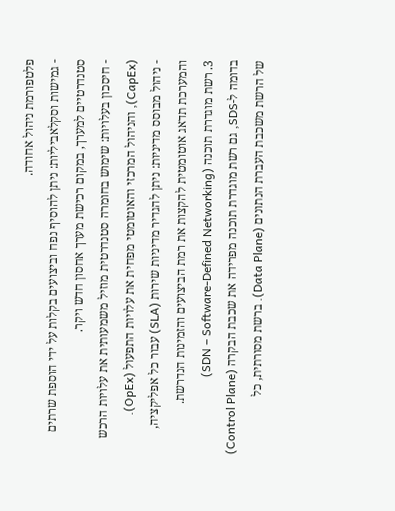פלטפורמת ניהול אחודה.
- גמישות וסקלאביליות: ניתן להוסיף נפח וביצועים בקלות על ידי הוספת שרתים סטנדרטיים למערך, במקום רכישת מערך אחסון חדש ויקר.
- חיסכון בעלויות: שימוש בחומרה סטנדרטית מוזיל משמעותית את עלויות הרכש (CapEx), והניהול המרכזי והאוטומטי מפחית את עלויות התפעול (OpEx).
- ניהול מבוסס מדיניות: ניתן להגדיר מדיניות שירות (SLA) עבור כל אפליקציה, והמערכת תדאג אוטומטית להקצות את רמת הביצועים והזמינות הנדרשת.
3. רשת מוגדרת תוכנה (SDN – Software-Defined Networking)
בדומה ל-SDS, גם רשת מוגדרת תוכנה מפרידה את שכבת הבקרה (Control Plane) של הרשת משכבת העברת הנתונים (Data Plane). ברשת מסורתית, כל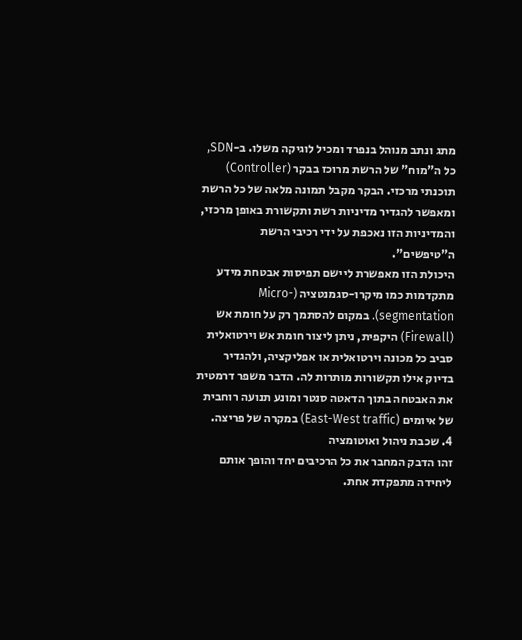מתג ונתב מנוהל בנפרד ומכיל לוגיקה משלו. ב-SDN, כל ה"מוח" של הרשת מרוכז בבקר (Controller) תוכנתי מרכזי. הבקר מקבל תמונה מלאה של כל הרשת ומאפשר להגדיר מדיניות רשת ותקשורת באופן מרכזי, והמדיניות הזו נאכפת על ידי רכיבי הרשת ה"טיפשים".
היכולת הזו מאפשרת ליישם תפיסות אבטחת מידע מתקדמות כמו מיקרו-סגמנטציה (Micro-segmentation). במקום להסתמך רק על חומת אש (Firewall) היקפית, ניתן ליצור חומת אש וירטואלית סביב כל מכונה וירטואלית או אפליקציה, ולהגדיר בדיוק אילו תקשורות מותרות לה. הדבר משפר דרמטית את האבטחה בתוך הדאטה סנטר ומונע תנועה רוחבית של איומים (East-West traffic) במקרה של פריצה.
4. שכבת ניהול ואוטומציה
זהו הדבק המחבר את כל הרכיבים יחד והופך אותם ליחידה מתפקדת אחת.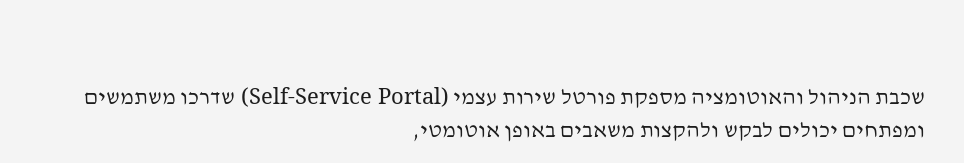שכבת הניהול והאוטומציה מספקת פורטל שירות עצמי (Self-Service Portal) שדרכו משתמשים ומפתחים יכולים לבקש ולהקצות משאבים באופן אוטומטי,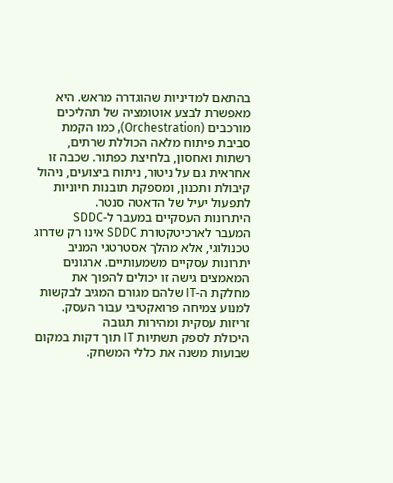בהתאם למדיניות שהוגדרה מראש. היא מאפשרת לבצע אוטומציה של תהליכים מורכבים (Orchestration), כמו הקמת סביבת פיתוח מלאה הכוללת שרתים, רשתות ואחסון, בלחיצת כפתור. שכבה זו אחראית גם על ניטור, ניתוח ביצועים, ניהול קיבולת ותכנון, ומספקת תובנות חיוניות לתפעול יעיל של הדאטה סנטר.
היתרונות העסקיים במעבר ל-SDDC
המעבר לארכיטקטורת SDDC אינו רק שדרוג טכנולוגי, אלא מהלך אסטרטגי המניב יתרונות עסקיים משמעותיים. ארגונים המאמצים גישה זו יכולים להפוך את מחלקת ה-IT שלהם מגורם המגיב לבקשות למנוע צמיחה פרואקטיבי עבור העסק.
זריזות עסקית ומהירות תגובה
היכולת לספק תשתיות IT תוך דקות במקום שבועות משנה את כללי המשחק.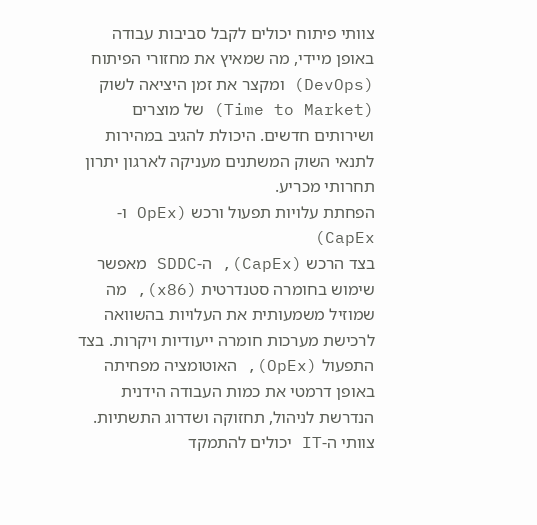צוותי פיתוח יכולים לקבל סביבות עבודה באופן מיידי, מה שמאיץ את מחזורי הפיתוח (DevOps) ומקצר את זמן היציאה לשוק (Time to Market) של מוצרים ושירותים חדשים. היכולת להגיב במהירות לתנאי השוק המשתנים מעניקה לארגון יתרון תחרותי מכריע.
הפחתת עלויות תפעול ורכש (OpEx ו-CapEx)
בצד הרכש (CapEx), ה-SDDC מאפשר שימוש בחומרה סטנדרטית (x86), מה שמוזיל משמעותית את העלויות בהשוואה לרכישת מערכות חומרה ייעודיות ויקרות. בצד התפעול (OpEx), האוטומציה מפחיתה באופן דרמטי את כמות העבודה הידנית הנדרשת לניהול, תחזוקה ושדרוג התשתיות. צוותי ה-IT יכולים להתמקד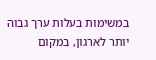במשימות בעלות ערך גבוה יותר לארגון, במקום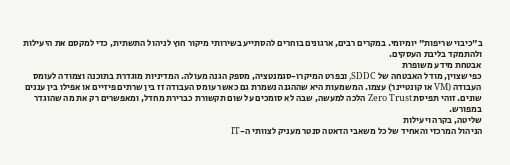ב"כיבוי שריפות" יומיומי. במקרים רבים, ארגונים בוחרים להסתייע בשירותי מיקור חוץ לניהול התשתית, כדי למקסם את היעילות ולהתמקד בליבת העסקים.
אבטחת מידע משופרת
כפי שצוין, מודל האבטחה של SDDC, ובפרט המיקרו-סגמנטציה, מספק הגנה מעולה. המדיניות מוגדרת בתוכנה וצמודה לעומס העבודה (VM או קונטיינר) עצמו. המשמעות היא שההגנה נשמרת גם כאשר עומס העבודה זז בין שרתים פיזיים או אפילו בין עננים שונים. זוהי תפיסת Zero Trust הלכה למעשה, שבה לא סומכים על שום תקשורת כברירת מחדל, ומאפשרים רק את מה שהוגדר במפורש.
שליטה, בקרה ויעילות
הניהול המרכזי והאחיד של כל משאבי הדאטה סנטר מעניק לצוותי ה-IT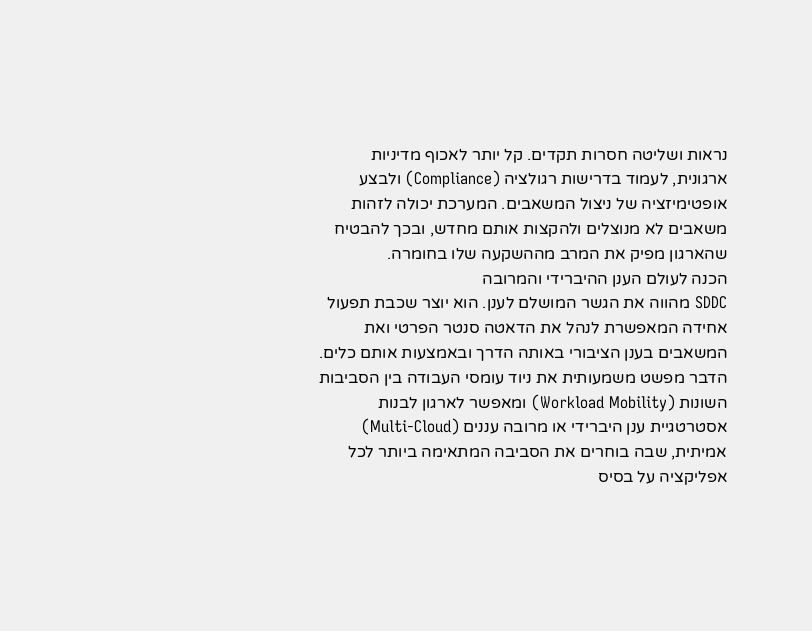נראות ושליטה חסרות תקדים. קל יותר לאכוף מדיניות ארגונית, לעמוד בדרישות רגולציה (Compliance) ולבצע אופטימיזציה של ניצול המשאבים. המערכת יכולה לזהות משאבים לא מנוצלים ולהקצות אותם מחדש, ובכך להבטיח שהארגון מפיק את המרב מההשקעה שלו בחומרה.
הכנה לעולם הענן ההיברידי והמרובה
SDDC מהווה את הגשר המושלם לענן. הוא יוצר שכבת תפעול אחידה המאפשרת לנהל את הדאטה סנטר הפרטי ואת המשאבים בענן הציבורי באותה הדרך ובאמצעות אותם כלים. הדבר מפשט משמעותית את ניוד עומסי העבודה בין הסביבות השונות (Workload Mobility) ומאפשר לארגון לבנות אסטרטגיית ענן היברידי או מרובה עננים (Multi-Cloud) אמיתית, שבה בוחרים את הסביבה המתאימה ביותר לכל אפליקציה על בסיס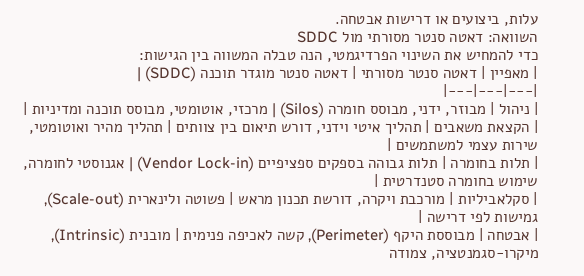עלות, ביצועים או דרישות אבטחה.
השוואה: דאטה סנטר מסורתי מול SDDC
כדי להמחיש את השינוי הפרדיגמטי, הנה טבלה המשווה בין הגישות:
| מאפיין | דאטה סנטר מסורתי | דאטה סנטר מוגדר תוכנה (SDDC) |
|---|---|---|
| ניהול | מבוזר, ידני, מבוסס חומרה (Silos) | מרכזי, אוטומטי, מבוסס תוכנה ומדיניות |
| הקצאת משאבים | תהליך איטי וידני, דורש תיאום בין צוותים | תהליך מהיר ואוטומטי, שירות עצמי למשתמשים |
| תלות בחומרה | תלות גבוהה בספקים ספציפיים (Vendor Lock-in) | אגנוסטי לחומרה, שימוש בחומרה סטנדרטית |
| סקלאביליות | מורכבת ויקרה, דורשת תכנון מראש | פשוטה ולינארית (Scale-out), גמישות לפי דרישה |
| אבטחה | מבוססת היקף (Perimeter), קשה לאכיפה פנימית | מובנית (Intrinsic), מיקרו-סגמנטציה, צמודה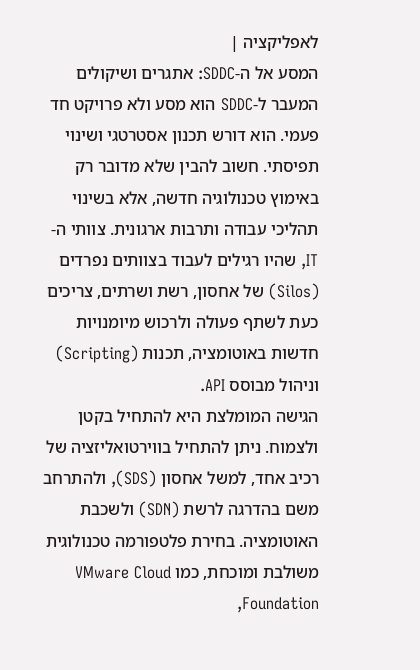לאפליקציה |
המסע אל ה-SDDC: אתגרים ושיקולים
המעבר ל-SDDC הוא מסע ולא פרויקט חד פעמי. הוא דורש תכנון אסטרטגי ושינוי תפיסתי. חשוב להבין שלא מדובר רק באימוץ טכנולוגיה חדשה, אלא בשינוי תהליכי עבודה ותרבות ארגונית. צוותי ה-IT, שהיו רגילים לעבוד בצוותים נפרדים (Silos) של אחסון, רשת ושרתים, צריכים כעת לשתף פעולה ולרכוש מיומנויות חדשות באוטומציה, תכנות (Scripting) וניהול מבוסס API.
הגישה המומלצת היא להתחיל בקטן ולצמוח. ניתן להתחיל בווירטואליזציה של רכיב אחד, למשל אחסון (SDS), ולהתרחב משם בהדרגה לרשת (SDN) ולשכבת האוטומציה. בחירת פלטפורמה טכנולוגית משולבת ומוכחת, כמו VMware Cloud Foundation,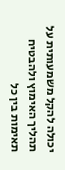יכולה להקל משמעותית על תהליך האימוץ ולהבטיח תאימות בין כל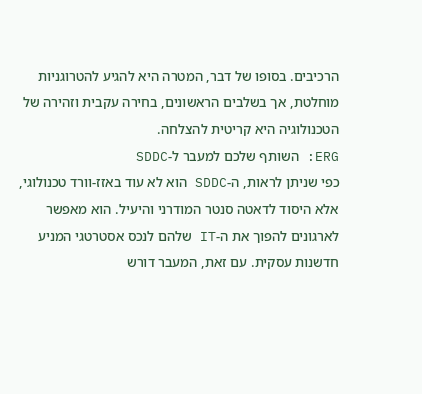הרכיבים. בסופו של דבר, המטרה היא להגיע להטרוגניות מוחלטת, אך בשלבים הראשונים, בחירה עקבית וזהירה של הטכנולוגיה היא קריטית להצלחה.
ERG: השותף שלכם למעבר ל-SDDC
כפי שניתן לראות, ה-SDDC הוא לא עוד באזז-וורד טכנולוגי, אלא היסוד לדאטה סנטר המודרני והיעיל. הוא מאפשר לארגונים להפוך את ה-IT שלהם לנכס אסטרטגי המניע חדשנות עסקית. עם זאת, המעבר דורש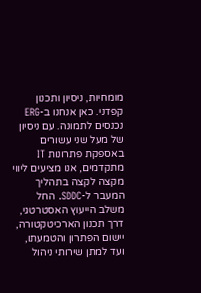מומחיות, ניסיון ותכנון קפדני. כאן אנחנו ב-ERG נכנסים לתמונה. עם ניסיון של מעל שני עשורים באספקת פתרונות IT מתקדמים, אנו מציעים ליווי מקצה לקצה בתהליך המעבר ל-SDDC. החל משלב הייעוץ האסטרטגי, דרך תכנון הארכיטקטורה, יישום הפתרון והטמעתו, ועד למתן שירותי ניהול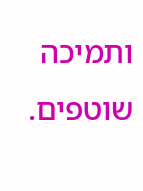ותמיכה שוטפים.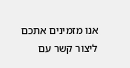אנו מזמינים אתכם ליצור קשר עם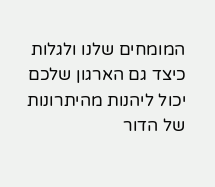המומחים שלנו ולגלות כיצד גם הארגון שלכם יכול ליהנות מהיתרונות של הדור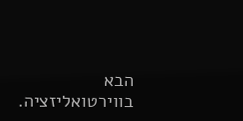הבא בווירטואליזציה.